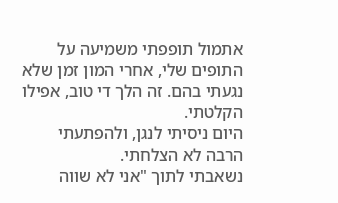אתמול תופפתי משמיעה על התופים שלי, אחרי המון זמן שלא נגעתי בהם. זה הלך די טוב, אפילו הקלטתי.
היום ניסיתי לנגן, ולהפתעתי הרבה לא הצלחתי.
נשאבתי לתוך "אני לא שווה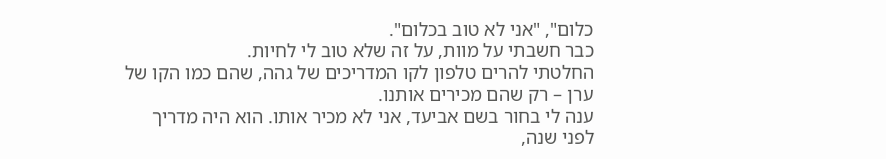כלום", "אני לא טוב בכלום".
כבר חשבתי על מוות, על זה שלא טוב לי לחיות.
החלטתי להרים טלפון לקו המדריכים של גהה, שהם כמו הקו של ערן – רק שהם מכירים אותנו.
ענה לי בחור בשם אביעד, אני לא מכיר אותו. הוא היה מדריך לפני שנה,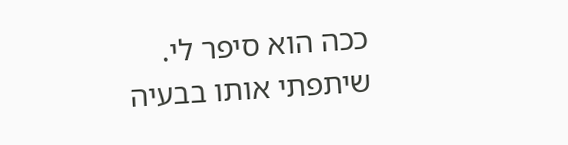ככה הוא סיפר לי.
שיתפתי אותו בבעיה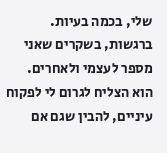שלי, בכמה בעיות. ברגשות, בשקרים שאני מספר לעצמי ולאחרים.
הוא הצליח לגרום לי לפקוח עיניים, להבין שגם אם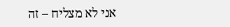אני לא מצליח – זה